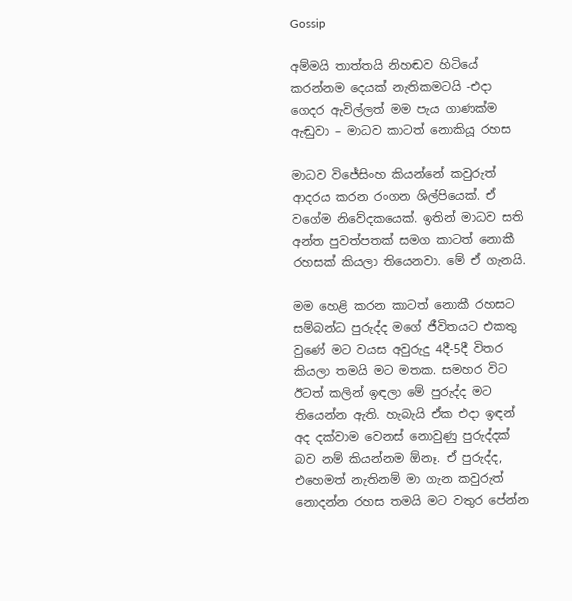Gossip

අම්මයි තාත්තයි නිහඬව හිටියේ කරන්නම දෙයක් නැතිකමටයි -එදා ගෙදර ඇවිල්ලත් මම පැය ගාණක්ම ඇඬුවා – මාධව කාටත් නොකියූ රහස

මාධව විජේසිංහ කියන්නේ කවුරුත් ආදරය කරන රංගන ශිල්පියෙක්. ඒ වගේම නිවේදකයෙක්. ඉතින් මාධව සති අන්ත පුවත්පතක් සමග කාටත් නොකී රහසක් කියලා තියෙනවා. මේ ඒ ගැනයි.

මම හෙළි කරන කාටත් නොකී රහසට සම්බන්ධ පුරුද්ද මගේ ජීවිතයට එකතු වුණේ මට වයස අවුරුදු 4දී-5දී විතර කියලා තමයි මට මතක. සමහර විට ඊටත් කලින් ඉඳලා මේ පුරුද්ද මට තියෙන්න ඇති. හැබැයි ඒක එදා ඉඳන් අද දක්වාම වෙනස් නොවුණු පුරුද්දක් බව නම් කියන්නම ඕනෑ. ඒ පුරුද්ද, එහෙමත් නැතිනම් මා ගැන කවුරුත් නොදන්න රහස තමයි මට වතුර පේන්න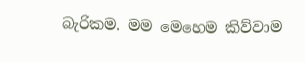බැරිකම. මම මෙහෙම කිව්වාම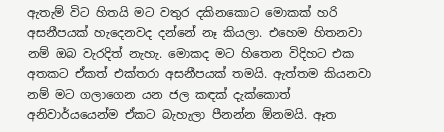ඇතැම් විට හිතයි මට වතුර දකිනකොට මොකක් හරි අසනීපයක් හැදෙනවද දන්නේ නෑ කියලා. එහෙම හිතනවා නම් ඔබ වැරදිත් නැහැ. මොකද මට හිතෙන විදිහට එක අතකට ඒකත් එක්තරා අසනීපයක් තමයි. ඇත්තම කියනවා නම් මට ගලාගෙන යන ජල කඳක් දැක්කොත් අනිවාර්යයෙන්ම ඒකට බැහැලා පීනන්න ඕනමයි. ඈත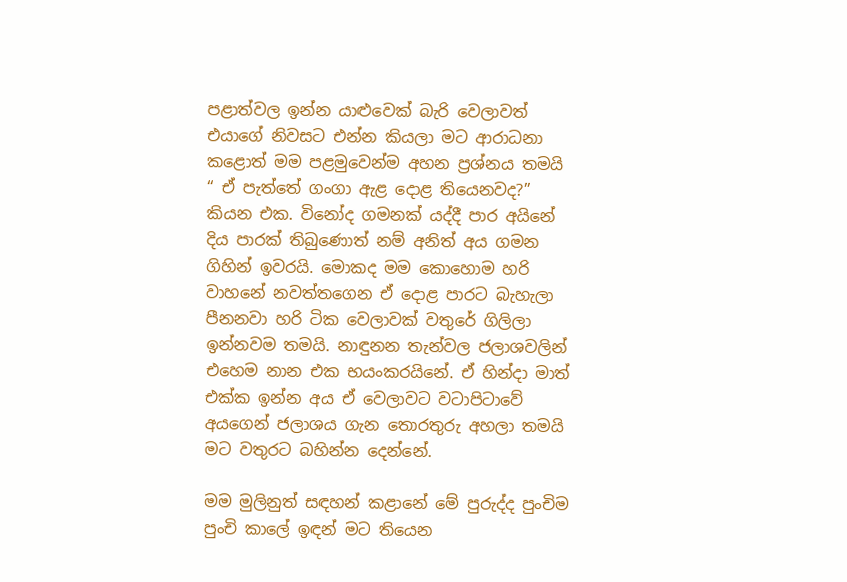පළාත්වල ඉන්න යාළුවෙක් බැරි වෙලාවත් එයාගේ නිවසට එන්න කියලා මට ආරාධනා කළොත් මම පළමුවෙන්ම අහන ප්‍රශ්නය තමයි “ ඒ පැත්තේ ගංගා ඇළ දොළ තියෙනවද?” කියන එක. විනෝද ගමනක් යද්දී පාර අයිනේ දිය පාරක් තිබුණොත් නම් අනිත් අය ගමන ගිහින් ඉවරයි. මොකද මම කොහොම හරි වාහනේ නවත්තගෙන ඒ දොළ පාරට බැහැලා පීනනවා හරි ටික වෙලාවක් වතුරේ ගිලිලා ඉන්නවම තමයි. නාඳුනන තැන්වල ජලාශවලින් එහෙම නාන එක භයංකරයිනේ. ඒ හින්දා මාත් එක්ක ඉන්න අය ඒ වෙලාවට වටාපිටාවේ අයගෙන් ජලාශය ගැන තොරතුරු අහලා තමයි මට වතුරට බහින්න දෙන්නේ.

මම මුලිනුත් සඳහන් කළානේ මේ පුරුද්ද පුංචිම පුංචි කා‍ලේ ඉඳන් මට තියෙන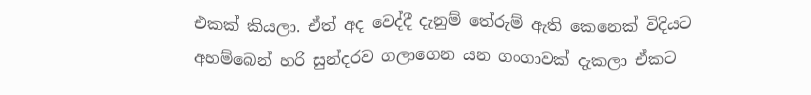එකක් කියලා. ඒත් අද වෙද්දී දැනුම් තේරුම් ඇති කෙනෙක් විදියට අහම්බෙන් හරි සුන්දරව ගලාගෙන යන ගංගාවක් දැකලා ඒකට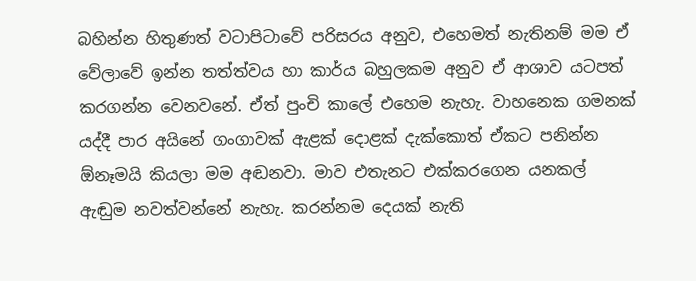බහින්න හිතුණත් වටාපිටාවේ පරිසරය අනුව, එහෙමත් නැතිනම් මම ඒ වේලාවේ ඉන්න තත්ත්වය හා කාර්ය බහුලකම අනුව ඒ ආශාව යටපත් කරගන්න වෙනවනේ. ඒත් පුංචි කා‍ලේ එහෙම නැහැ. වාහනෙක ගමනක් යද්දී පාර අයිනේ ගංගාවක් ඇළක් දොළක් දැක්කොත් ඒකට පනින්න ඕනෑමයි කියලා මම අඬනවා. මාව එතැනට එක්කරගෙන යනකල් ඇඬුම නවත්වන්නේ නැහැ. කරන්නම දෙයක් නැති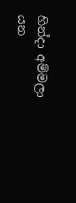හින්දා අම්මලා යන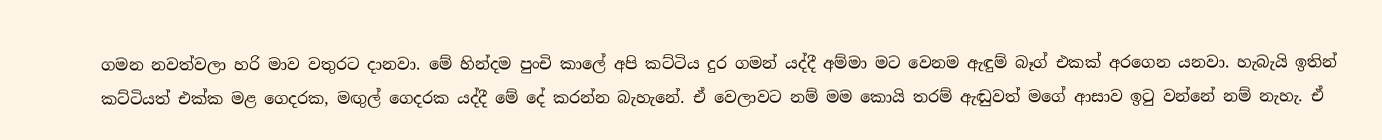ගමන නවත්වලා හරි මාව වතුරට දානවා. මේ හින්දම පුංචි කා‍ලේ අපි කට්ටිය දුර ගමන් යද්දී අම්මා මට වෙනම ඇඳුම් බෑග් එකක් අරගෙන යනවා. හැබැයි ඉතින් කට්ටියත් එක්ක මළ ගෙදරක, මඟුල් ගෙදරක යද්දී මේ දේ කරන්න බැහැනේ. ඒ වෙලාවට නම් මම කොයි තරම් ඇඬුවත් මගේ ආසාව ඉටු වන්නේ නම් නැහැ. ඒ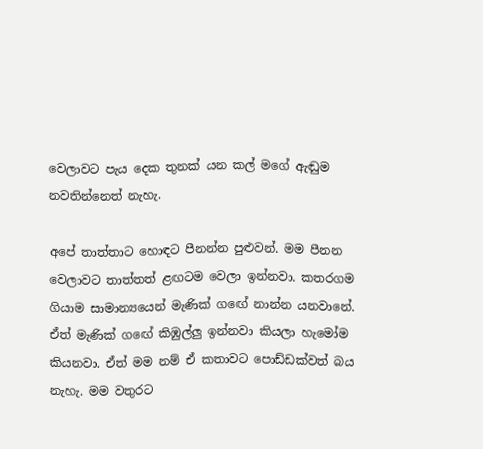වෙලාවට පැය දෙක තුනක් යන කල් මගේ ඇඬුම නවතින්නෙත් නැහැ.

අපේ තාත්තාට හොඳට පීනන්න පුළුවන්. මම පීනන වෙලාවට තාත්තත් ළඟටම වෙලා ඉන්නවා. කතරගම ගියාම සාමාන්‍යයෙන් මැණික් ගඟේ නාන්න යනවානේ. ඒත් මැණික් ගඟේ කිඹුල්ලු ඉන්නවා කියලා හැමෝම කියනවා. ඒත් මම නම් ඒ කතාවට ‍පොඩ්ඩක්වත් බය නැහැ. මම වතුරට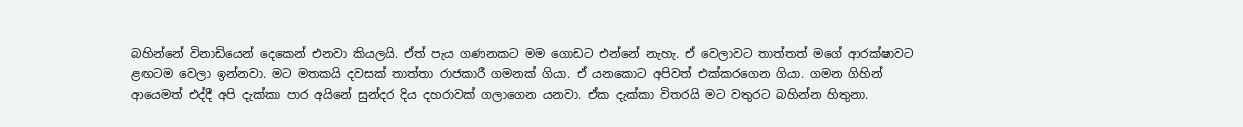බහින්නේ විනාඩියෙන් දෙකෙන් එනවා කියලයි. ඒත් පැය ගණනකට මම ගොඩට එන්නේ නැහැ. ඒ වෙලාවට තාත්තත් මගේ ආරක්ෂාවට ළඟටම වෙලා ඉන්නවා. මට මතකයි දවසක් තාත්තා රාජකාරී ගමනක් ගියා. ඒ යනකොට අපිවත් එක්කරගෙන ගියා. ගමන ගිහින් ආයෙමත් එද්දී අපි දැක්කා පාර අයිනේ සුන්දර දිය දහරාවක් ගලාගෙන යනවා. ඒක දැක්කා විතරයි මට වතුරට බහින්න හිතුනා.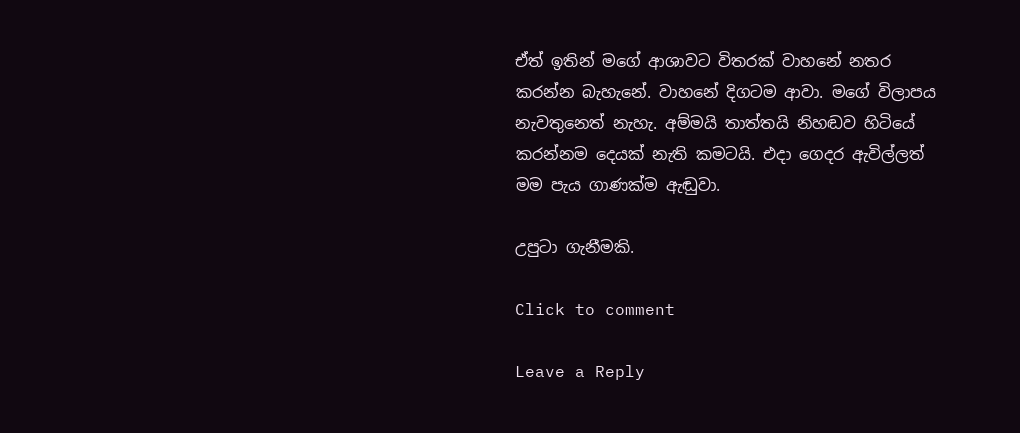ඒත් ඉතින් මගේ ආශාවට විතරක් වාහනේ නතර කරන්න බැහැනේ. වාහනේ දිගටම ආවා. මගේ විලාපය නැවතුනෙත් නැහැ. අම්මයි තාත්තයි නිහඬව හිටියේ කරන්නම දෙයක් නැති කමටයි. එදා ගෙදර ඇවිල්ලත් මම පැය ගාණක්ම ඇඬුවා.

උපුටා ගැනීමකි.

Click to comment

Leave a Reply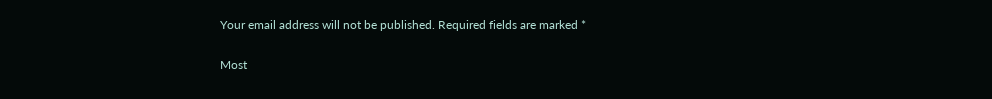Your email address will not be published. Required fields are marked *

Most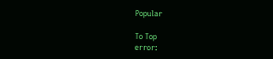Popular

To Top
error: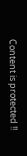Content is protected !!